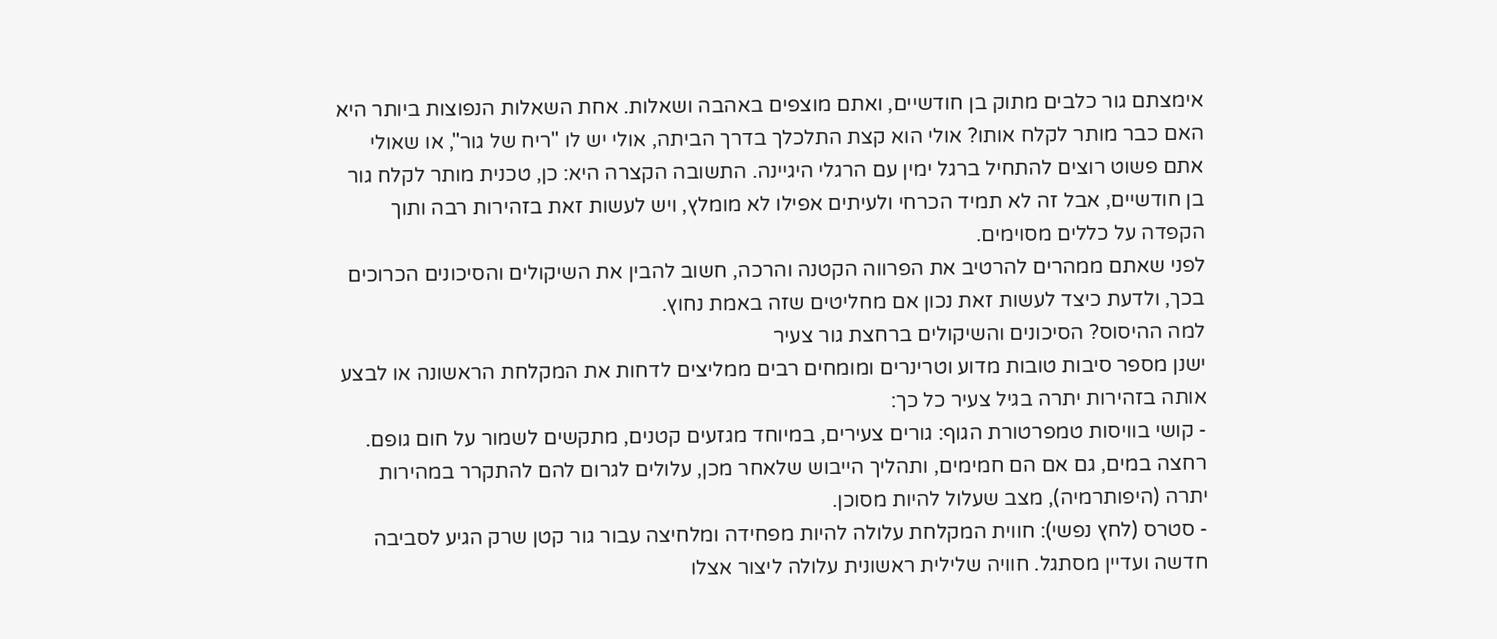אימצתם גור כלבים מתוק בן חודשיים, ואתם מוצפים באהבה ושאלות. אחת השאלות הנפוצות ביותר היא האם כבר מותר לקלח אותו? אולי הוא קצת התלכלך בדרך הביתה, אולי יש לו "ריח של גור", או שאולי אתם פשוט רוצים להתחיל ברגל ימין עם הרגלי היגיינה. התשובה הקצרה היא: כן, טכנית מותר לקלח גור בן חודשיים, אבל זה לא תמיד הכרחי ולעיתים אפילו לא מומלץ, ויש לעשות זאת בזהירות רבה ותוך הקפדה על כללים מסוימים.
לפני שאתם ממהרים להרטיב את הפרווה הקטנה והרכה, חשוב להבין את השיקולים והסיכונים הכרוכים בכך, ולדעת כיצד לעשות זאת נכון אם מחליטים שזה באמת נחוץ.
למה ההיסוס? הסיכונים והשיקולים ברחצת גור צעיר
ישנן מספר סיבות טובות מדוע וטרינרים ומומחים רבים ממליצים לדחות את המקלחת הראשונה או לבצע אותה בזהירות יתרה בגיל צעיר כל כך:
- קושי בוויסות טמפרטורת הגוף: גורים צעירים, במיוחד מגזעים קטנים, מתקשים לשמור על חום גופם. רחצה במים, גם אם הם חמימים, ותהליך הייבוש שלאחר מכן, עלולים לגרום להם להתקרר במהירות יתרה (היפותרמיה), מצב שעלול להיות מסוכן.
- סטרס (לחץ נפשי): חווית המקלחת עלולה להיות מפחידה ומלחיצה עבור גור קטן שרק הגיע לסביבה חדשה ועדיין מסתגל. חוויה שלילית ראשונית עלולה ליצור אצלו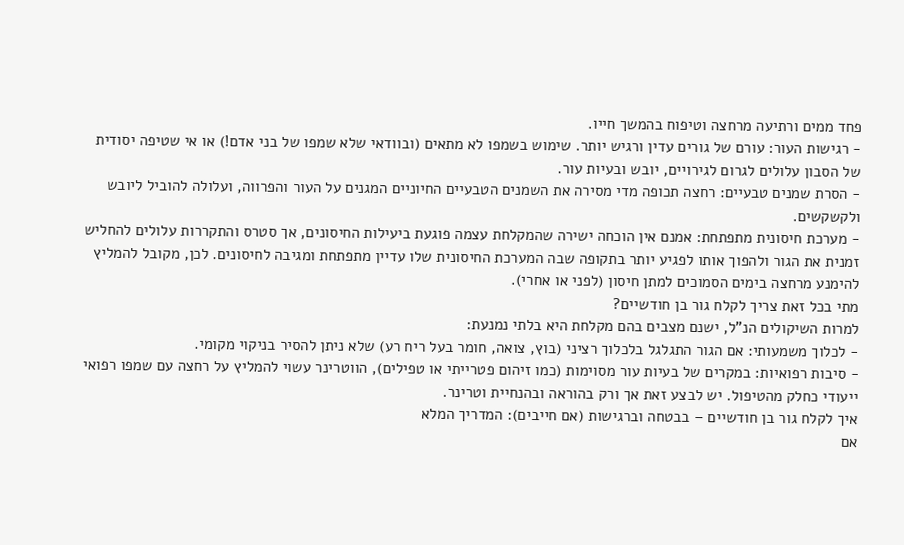פחד ממים ורתיעה מרחצה וטיפוח בהמשך חייו.
- רגישות העור: עורם של גורים עדין ורגיש יותר. שימוש בשמפו לא מתאים (ובוודאי שלא שמפו של בני אדם!) או אי שטיפה יסודית של הסבון עלולים לגרום לגירויים, יובש ובעיות עור.
- הסרת שמנים טבעיים: רחצה תכופה מדי מסירה את השמנים הטבעיים החיוניים המגנים על העור והפרווה, ועלולה להוביל ליובש ולקשקשים.
- מערכת חיסונית מתפתחת: אמנם אין הוכחה ישירה שהמקלחת עצמה פוגעת ביעילות החיסונים, אך סטרס והתקררות עלולים להחליש זמנית את הגור ולהפוך אותו לפגיע יותר בתקופה שבה המערכת החיסונית שלו עדיין מתפתחת ומגיבה לחיסונים. לכן, מקובל להמליץ להימנע מרחצה בימים הסמוכים למתן חיסון (לפני או אחרי).
מתי בכל זאת צריך לקלח גור בן חודשיים?
למרות השיקולים הנ"ל, ישנם מצבים בהם מקלחת היא בלתי נמנעת:
- לכלוך משמעותי: אם הגור התגלגל בלכלוך רציני (בוץ, צואה, חומר בעל ריח רע) שלא ניתן להסיר בניקוי מקומי.
- סיבות רפואיות: במקרים של בעיות עור מסוימות (כמו זיהום פטרייתי או טפילים), הווטרינר עשוי להמליץ על רחצה עם שמפו רפואי ייעודי כחלק מהטיפול. יש לבצע זאת אך ורק בהוראה ובהנחיית וטרינר.
איך לקלח גור בן חודשיים – בבטחה וברגישות (אם חייבים): המדריך המלא
אם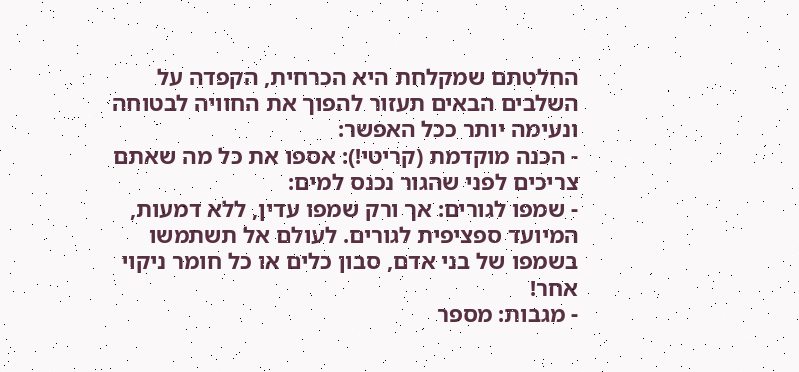החלטתם שמקלחת היא הכרחית, הקפדה על השלבים הבאים תעזור להפוך את החוויה לבטוחה ונעימה יותר ככל האפשר:
- הכנה מוקדמת (קריטי!): אספו את כל מה שאתם צריכים לפני שהגור נכנס למים:
- שמפו לגורים: אך ורק שמפו עדין, ללא דמעות, המיועד ספציפית לגורים. לעולם אל תשתמשו בשמפו של בני אדם, סבון כלים או כל חומר ניקוי אחר!
- מגבות: מספר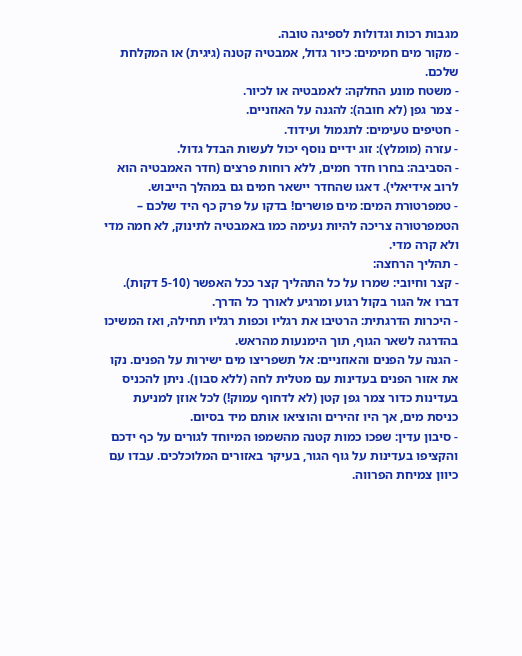מגבות רכות וגדולות לספיגה טובה.
- מקור מים חמימים: כיור גדול, אמבטיה קטנה (גיגית) או המקלחת שלכם.
- משטח מונע החלקה: לאמבטיה או לכיור.
- צמר גפן (לא חובה): להגנה על האוזניים.
- חטיפים טעימים: לתגמול ועידוד.
- עזרה (מומלץ): זוג ידיים נוסף יכול לעשות הבדל גדול.
- הסביבה: בחרו חדר חמים, ללא רוחות פרצים (חדר האמבטיה הוא לרוב אידיאלי). דאגו שהחדר יישאר חמים גם במהלך הייבוש.
- טמפרטורת המים: מים פושרים! בדקו על פרק כף היד שלכם – הטמפרטורה צריכה להיות נעימה כמו באמבטיה לתינוק, לא חמה מדי ולא קרה מדי.
- תהליך הרחצה:
- קצר וחיובי: שמרו על כל התהליך קצר ככל האפשר (5-10 דקות). דברו אל הגור בקול רגוע ומרגיע לאורך כל הדרך.
- היכרות הדרגתית: הרטיבו את רגליו וכפות רגליו תחילה, ואז המשיכו בהדרגה לשאר הגוף, תוך הימנעות מהראש.
- הגנה על הפנים והאוזניים: אל תשפריצו מים ישירות על הפנים. נקו את אזור הפנים בעדינות עם מטלית לחה (ללא סבון). ניתן להכניס בעדינות כדור צמר גפן קטן (לא לדחוף עמוק!) לכל אוזן למניעת כניסת מים, אך היו זהירים והוציאו אותם מיד בסיום.
- סיבון עדין: שפכו כמות קטנה מהשמפו המיוחד לגורים על כף ידכם והקציפו בעדינות על גוף הגור, בעיקר באזורים המלוכלכים. עבדו עם כיוון צמיחת הפרווה.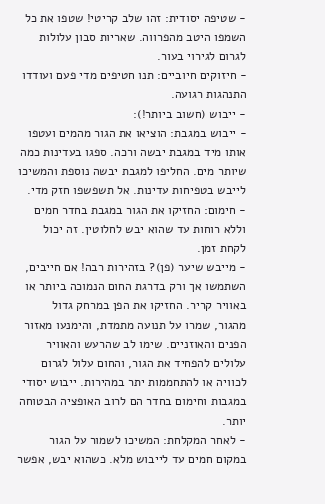- שטיפה יסודית: זהו שלב קריטי! שטפו את כל השמפו היטב מהפרווה. שאריות סבון עלולות לגרום לגירוי בעור.
- חיזוקים חיוביים: תנו חטיפים מדי פעם ועודדו התנהגות רגועה.
- ייבוש (חשוב ביותר!):
- ייבוש במגבת: הוציאו את הגור מהמים ועטפו אותו מיד במגבת יבשה ורכה. ספגו בעדינות כמה שיותר מים. החליפו למגבת יבשה נוספת והמשיכו לייבש בטפיחות עדינות. אל תשפשפו חזק מדי.
- חימום: החזיקו את הגור במגבת בחדר חמים וללא רוחות עד שהוא יבש לחלוטין. זה יכול לקחת זמן.
- מייבש שיער (פן)? בזהירות רבה! אם חייבים, השתמשו אך ורק בדרגת החום הנמוכה ביותר או באוויר קריר. החזיקו את הפן במרחק גדול מהגור, שמרו על תנועה מתמדת, והימנעו מאזור הפנים והאוזניים. שימו לב שהרעש והאוויר עלולים להפחיד את הגור, והחום עלול לגרום לכוויה או להתחממות יתר במהירות. ייבוש יסודי במגבות וחימום בחדר הם לרוב האופציה הבטוחה יותר.
- לאחר המקלחת: המשיכו לשמור על הגור במקום חמים עד לייבוש מלא. כשהוא יבש, אפשר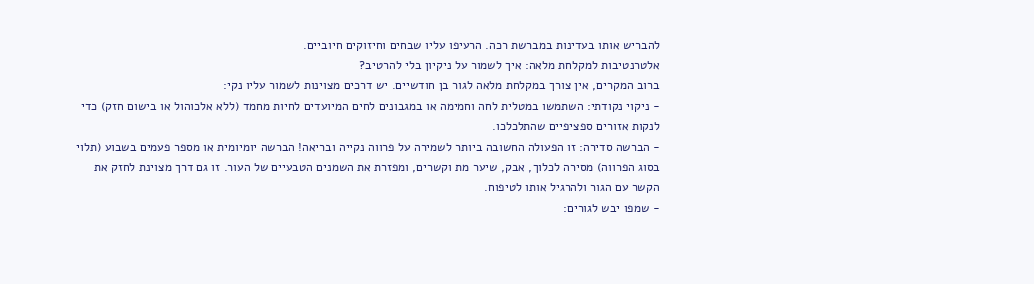להבריש אותו בעדינות במברשת רכה. הרעיפו עליו שבחים וחיזוקים חיוביים.
אלטרנטיבות למקלחת מלאה: איך לשמור על ניקיון בלי להרטיב?
ברוב המקרים, אין צורך במקלחת מלאה לגור בן חודשיים. יש דרכים מצוינות לשמור עליו נקי:
- ניקוי נקודתי: השתמשו במטלית לחה וחמימה או במגבונים לחים המיועדים לחיות מחמד (ללא אלכוהול או בישום חזק) כדי לנקות אזורים ספציפיים שהתלכלכו.
- הברשה סדירה: זו הפעולה החשובה ביותר לשמירה על פרווה נקייה ובריאה! הברשה יומיומית או מספר פעמים בשבוע (תלוי בסוג הפרווה) מסירה לכלוך, אבק, שיער מת וקשרים, ומפזרת את השמנים הטבעיים של העור. זו גם דרך מצוינת לחזק את הקשר עם הגור ולהרגיל אותו לטיפוח.
- שמפו יבש לגורים: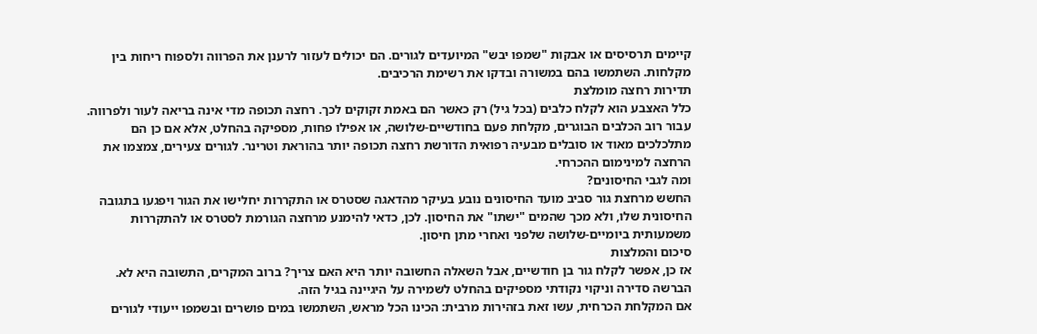קיימים תרסיסים או אבקות "שמפו יבש" המיועדים לגורים. הם יכולים לעזור לרענן את הפרווה ולספוח ריחות בין מקלחות. השתמשו בהם במשורה ובדקו את רשימת הרכיבים.
תדירות רחצה מומלצת
כלל האצבע הוא לקלח כלבים (בכל גיל) רק כאשר הם באמת זקוקים לכך. רחצה תכופה מדי אינה בריאה לעור ולפרווה. עבור רוב הכלבים הבוגרים, מקלחת פעם בחודשיים-שלושה, או אפילו פחות, מספיקה בהחלט, אלא אם כן הם מתלכלכים מאוד או סובלים מבעיה רפואית הדורשת רחצה תכופה יותר בהוראת וטרינר. לגורים צעירים, צמצמו את הרחצה למינימום ההכרחי.
ומה לגבי החיסונים?
החשש מרחצת גור סביב מועד החיסונים נובע בעיקר מהדאגה שסטרס או התקררות יחלישו את הגור ויפגעו בתגובה החיסונית שלו, ולא מכך שהמים "ישתו" את החיסון. לכן, כדאי להימנע מרחצה הגורמת לסטרס או להתקררות משמעותית ביומיים-שלושה שלפני ואחרי מתן חיסון.
סיכום והמלצות
אז כן, אפשר לקלח גור בן חודשיים, אבל השאלה החשובה יותר היא האם צריך? ברוב המקרים, התשובה היא לא. הברשה סדירה וניקוי נקודתי מספיקים בהחלט לשמירה על היגיינה בגיל הזה.
אם המקלחת הכרחית, עשו זאת בזהירות מרבית: הכינו הכל מראש, השתמשו במים פושרים ובשמפו ייעודי לגורים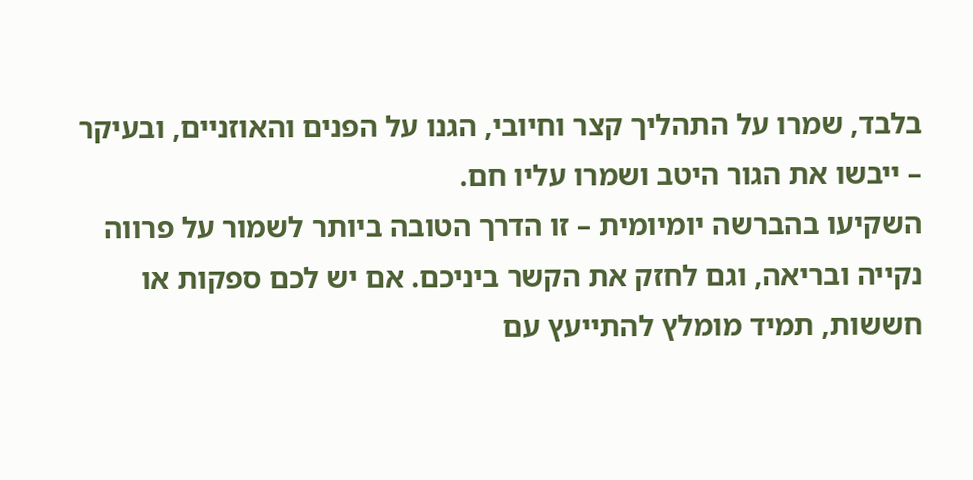בלבד, שמרו על התהליך קצר וחיובי, הגנו על הפנים והאוזניים, ובעיקר – ייבשו את הגור היטב ושמרו עליו חם.
השקיעו בהברשה יומיומית – זו הדרך הטובה ביותר לשמור על פרווה נקייה ובריאה, וגם לחזק את הקשר ביניכם. אם יש לכם ספקות או חששות, תמיד מומלץ להתייעץ עם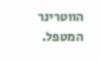הווטרינר המטפל.